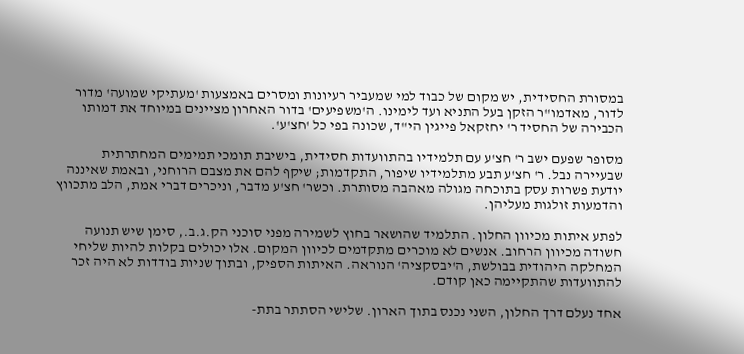במסורת החסידית, יש מקום של כבוד למי שמעביר רעיונות ומסרים באמצעות 'מעתיקי שמועה' מדור לדור, מאדמו"ר הזקן בעל התניא ועד לימינו. ה'משפיעים' בדור האחרון מציינים במיוחד את דמותו הכבירה של החסיד ר' יחזקאל פייגין הי"ד, שכונה בפי כל 'חצ'ע'.

מסופר שפעם ישב ר' חצ'ע עם תלמידיו בהתוועדות חסידית, בישיבת תומכי תמימים המחתרתית שבעיירה נבל. ר' חצ'ע תבע מתלמידיו שיפור, התקדמות; שיקף להם את מצבם הרוחני, ובאמת שאיננה יודעת פשרות עסק בתוכחה מגולה מאהבה מסותרת. וכשר' חצ'ע מדבר, וניכרים דברי אמת, הלב מתכווץ והדמעות זולגות מעליהן.

לפתע איתות מכיוון החלון. התלמיד שהושאר בחוץ לשמירה מפני סוכני הק.ג.ב., סימן שיש תנועה חשודה מכיוון הרחוב. אנשים לא מוכרים מתקדמים לכיוון המקום. אלו יכולים בקלות להיות שליחי המחלקה היהודית בבולשת, ה'יבסקציה' הנוראה. האיתות הספיק, ובתוך שניות בודדות לא היה זכר להתוועדות שהתקיימה כאן קודם.

אחד נעלם דרך החלון, השני נכנס בתוך הארון. שלישי הסתתר בתת-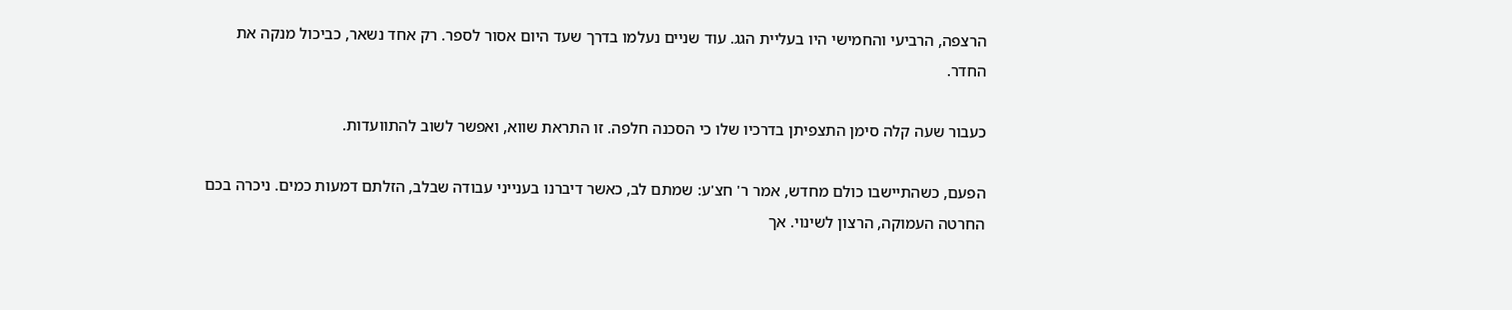הרצפה, הרביעי והחמישי היו בעליית הגג. עוד שניים נעלמו בדרך שעד היום אסור לספר. רק אחד נשאר, כביכול מנקה את החדר.

כעבור שעה קלה סימן התצפיתן בדרכיו שלו כי הסכנה חלפה. זו התראת שווא, ואפשר לשוב להתוועדות.

הפעם, כשהתיישבו כולם מחדש, אמר ר' חצ'ע: שמתם לב, כאשר דיברנו בענייני עבודה שבלב, הזלתם דמעות כמים. ניכרה בכם החרטה העמוקה, הרצון לשינוי. אך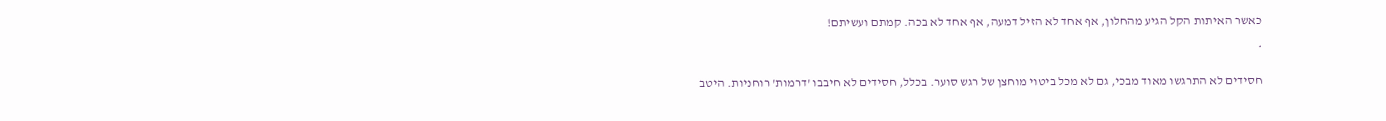כאשר האיתות הקל הגיע מהחלון, אף אחד לא הזיל דמעה, אף אחד לא בכה. קמתם ועשיתם!

*

חסידים לא התרגשו מאוד מבכי, גם לא מכל ביטוי מוחצן של רגש סוער. בכלל, חסידים לא חיבבו 'דרמות' רוחניות. היטב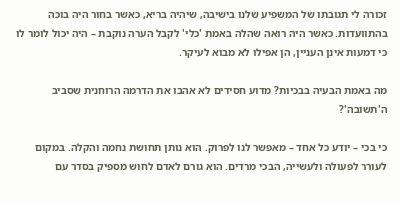זכורה לי תגובתו של המשפיע שלנו בישיבה, שיהיה בריא, כאשר בחור היה בוכה בהתוועדות. כאשר היה רואה שהלה באמת 'כלי' לקבל הערה נוקבת – היה יכול לומר לו כי דמעות אינן העניין, הן אפילו לא מבוא לעיקר.

מה באמת הבעיה בבכיות? מדוע חסידים לא אהבו את הדרמה הרוחנית שסביב ה'תשובה'?

כי בכי – יודע כל אחד – מאפשר לנו לפרוק. הוא נותן תחושת נחמה והקלה. במקום לעורר לפעולה ולעשייה, הבכי מרדים. הוא גורם לאדם לחוש מספיק בסדר עם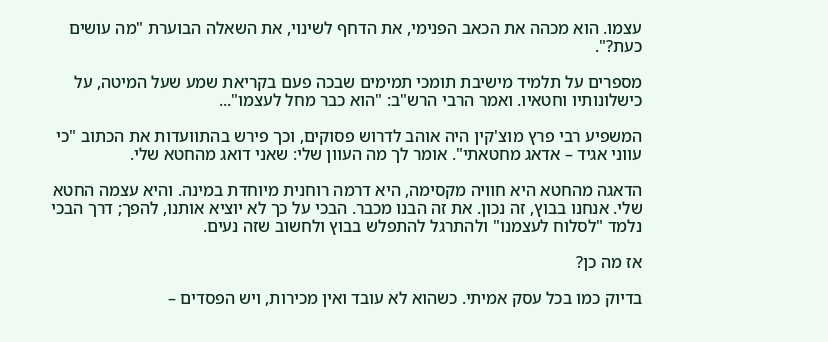עצמו. הוא מכהה את הכאב הפנימי, את הדחף לשינוי, את השאלה הבוערת "מה עושים כעת?".

מספרים על תלמיד מישיבת תומכי תמימים שבכה פעם בקריאת שמע שעל המיטה, על כישלונותיו וחטאיו. ואמר הרבי הרש"ב: "הוא כבר מחל לעצמו"...

המשפיע רבי פרץ מוצ'קין היה אוהב לדרוש פסוקים, וכך פירש בהתוועדות את הכתוב "כי עווני אגיד – אדאג מחטאתי". אומר לך מה העוון שלי: שאני דואג מהחטא שלי.

הדאגה מהחטא היא חוויה מקסימה, היא דרמה רוחנית מיוחדת במינה. והיא עצמה החטא שלי. אנחנו בבוץ, זה נכון. את זה הבנו מכבר. הבכי על כך לא יוציא אותנו, להפך; דרך הבכי נלמד "לסלוח לעצמנו" ולהתרגל להתפלש בבוץ ולחשוב שזה נעים.

אז מה כן?

בדיוק כמו בכל עסק אמיתי. כשהוא לא עובד ואין מכירות, ויש הפסדים –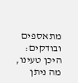מתאספים ובודקים: היכן טעינו, מה ניתן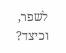לשפר, וכיצד?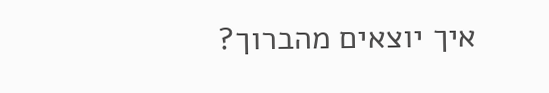איך יוצאים מהברוך?